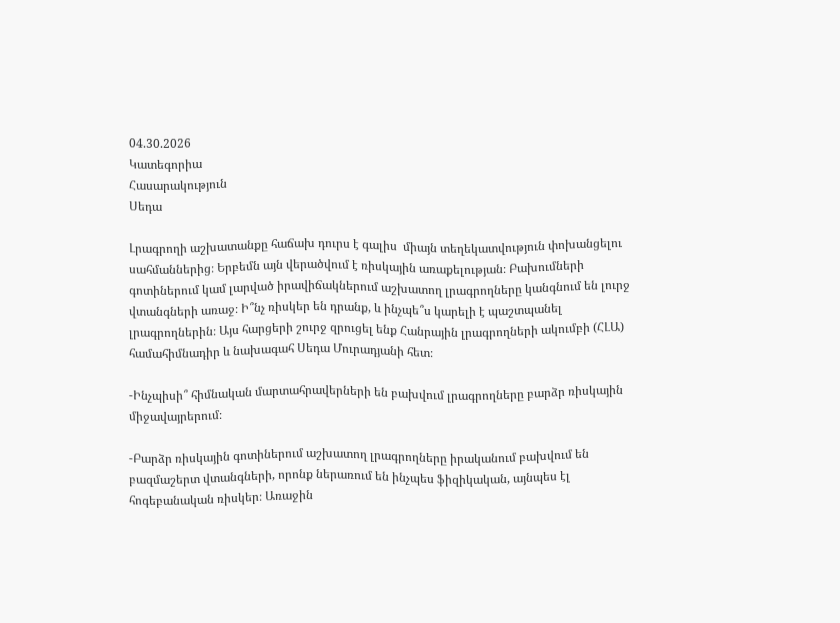04.30.2026
Կատեգորիա
Հասարակություն
Սեդա

Լրագրողի աշխատանքը հաճախ դուրս է գալիս  միայն տեղեկատվություն փոխանցելու սահմաններից։ Երբեմն այն վերածվում է ռիսկային առաքելության։ Բախումների գոտիներում կամ լարված իրավիճակներում աշխատող լրագրողները կանգնում են լուրջ վտանգների առաջ։ Ի՞նչ ռիսկեր են դրանք, և ինչպե՞ս կարելի է պաշտպանել լրագրողներին։ Այս հարցերի շուրջ զրուցել ենք Հանրային լրագրողների ակումբի (ՀԼԱ) համահիմնադիր և նախագահ Սեդա Մուրադյանի հետ։

-Ինչպիսի՞ հիմնական մարտահրավերների են բախվում լրագրողները բարձր ռիսկային միջավայրերում։

-Բարձր ռիսկային գոտիներում աշխատող լրագրողները իրականում բախվում են բազմաշերտ վտանգների, որոնք ներառում են ինչպես ֆիզիկական, այնպես էլ հոգեբանական ռիսկեր։ Առաջին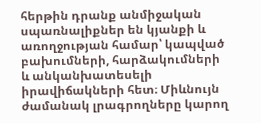հերթին դրանք անմիջական սպառնալիքներ են կյանքի և առողջության համար՝ կապված բախումների, հարձակումների և անկանխատեսելի իրավիճակների հետ։ Միևնույն ժամանակ լրագրողները կարող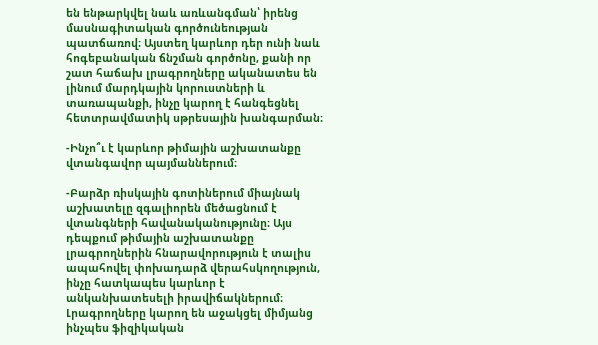են ենթարկվել նաև առևանգման՝ իրենց մասնագիտական գործունեության պատճառով։ Այստեղ կարևոր դեր ունի նաև հոգեբանական ճնշման գործոնը, քանի որ շատ հաճախ լրագրողները ականատես են լինում մարդկային կորուստների և տառապանքի, ինչը կարող է հանգեցնել հետտրավմատիկ սթրեսային խանգարման։

-Ինչո՞ւ է կարևոր թիմային աշխատանքը վտանգավոր պայմաններում։

-Բարձր ռիսկային գոտիներում միայնակ աշխատելը զգալիորեն մեծացնում է վտանգների հավանականությունը։ Այս դեպքում թիմային աշխատանքը լրագրողներին հնարավորություն է տալիս ապահովել փոխադարձ վերահսկողություն, ինչը հատկապես կարևոր է անկանխատեսելի իրավիճակներում։ Լրագրողները կարող են աջակցել միմյանց ինչպես ֆիզիկական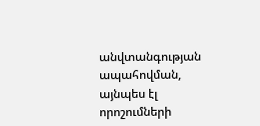անվտանգության ապահովման, այնպես էլ որոշումների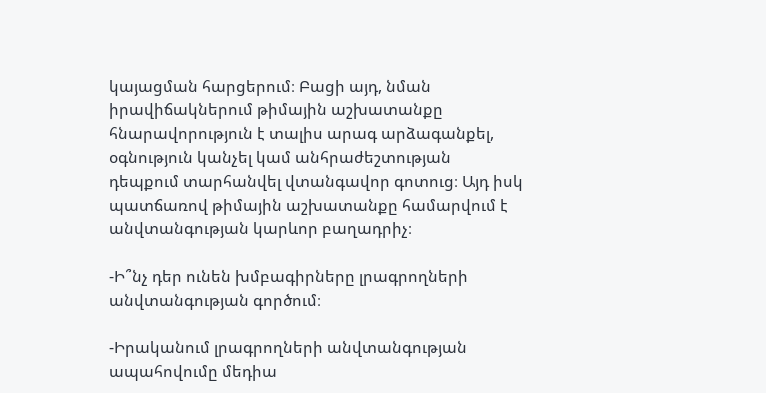կայացման հարցերում։ Բացի այդ, նման իրավիճակներում թիմային աշխատանքը հնարավորություն է տալիս արագ արձագանքել, օգնություն կանչել կամ անհրաժեշտության դեպքում տարհանվել վտանգավոր գոտուց։ Այդ իսկ պատճառով թիմային աշխատանքը համարվում է անվտանգության կարևոր բաղադրիչ։

-Ի՞նչ դեր ունեն խմբագիրները լրագրողների անվտանգության գործում։

-Իրականում լրագրողների անվտանգության ապահովումը մեդիա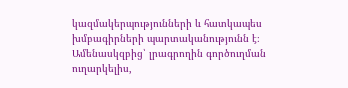կազմակերպությունների և հատկապես խմբագիրների պարտականությունն է։
Ամենասկզբից՝ լրագրողին գործուղման ուղարկելիս,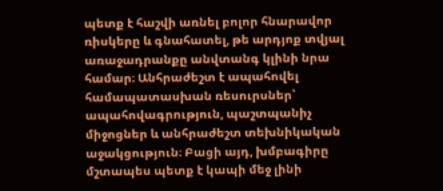պետք է հաշվի առնել բոլոր հնարավոր ռիսկերը և գնահատել, թե արդյոք տվյալ առաջադրանքը անվտանգ կլինի նրա համար։ Անհրաժեշտ է ապահովել համապատասխան ռեսուրսներ՝ ապահովագրություն, պաշտպանիչ միջոցներ և անհրաժեշտ տեխնիկական աջակցություն։ Բացի այդ, խմբագիրը մշտապես պետք է կապի մեջ լինի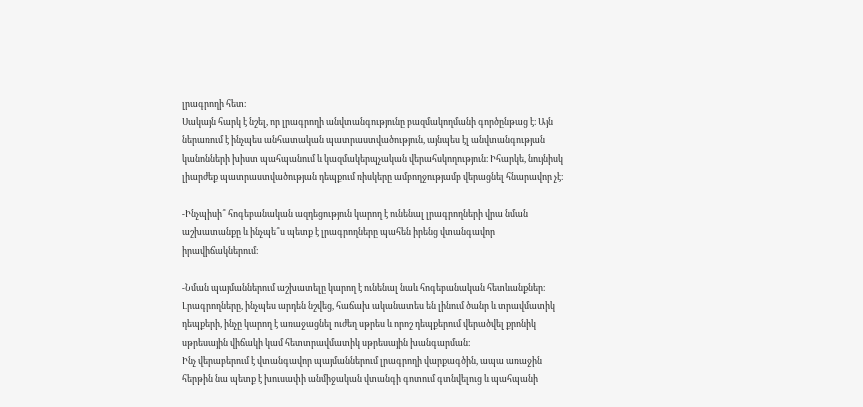լրագրողի հետ։
Սակայն հարկ է նշել, որ լրագրողի անվտանգությունը բազմակողմանի գործընթաց է։ Այն ներառում է ինչպես անհատական պատրաստվածություն, այնպես էլ անվտանգության կանոնների խիստ պահպանում և կազմակերպչական վերահսկողություն։ Իհարկե, նույնիսկ լիարժեք պատրաստվածության դեպքում ռիսկերը ամբողջությամբ վերացնել հնարավոր չէ։

-Ինչպիսի՞ հոգեբանական ազդեցություն կարող է ունենալ լրագրողների վրա նման աշխատանքը և ինչպե՞ս պետք է լրագրողները պահեն իրենց վտանգավոր իրավիճակներում։

-Նման պայմաններում աշխատելը կարող է ունենալ նաև հոգեբանական հետևանքներ։ Լրագրողները, ինչպես արդեն նշվեց, հաճախ ականատես են լինում ծանր և տրավմատիկ դեպքերի, ինչը կարող է առաջացնել ուժեղ սթրես և որոշ դեպքերում վերածվել քրոնիկ սթրեսային վիճակի կամ հետտրավմատիկ սթրեսային խանգարման։
Ինչ վերաբերում է վտանգավոր պայմաններում լրագրողի վարքագծին, ապա առաջին հերթին նա պետք է խուսափի անմիջական վտանգի գոտում գտնվելուց և պահպանի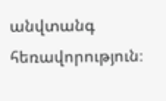անվտանգ հեռավորություն։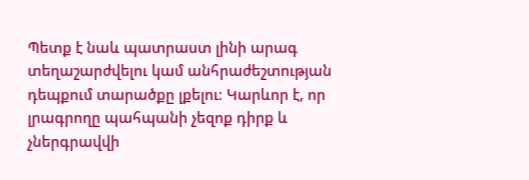Պետք է նաև պատրաստ լինի արագ տեղաշարժվելու կամ անհրաժեշտության դեպքում տարածքը լքելու։ Կարևոր է, որ լրագրողը պահպանի չեզոք դիրք և չներգրավվի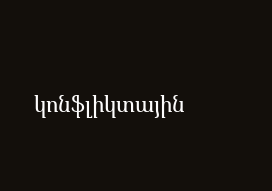կոնֆլիկտային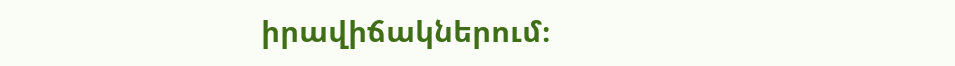իրավիճակներում։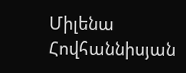Միլենա Հովհաննիսյան